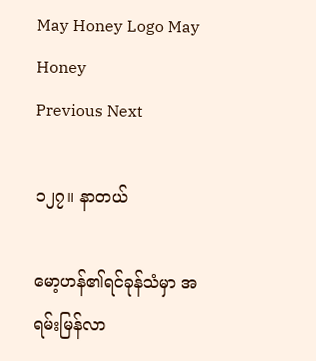May Honey Logo May Honey
Previous Next

၁၂၇။ နာတယ်

မော့ဟန်၏ရင်ခုန်သံမှာ အရမ်းမြန်လာ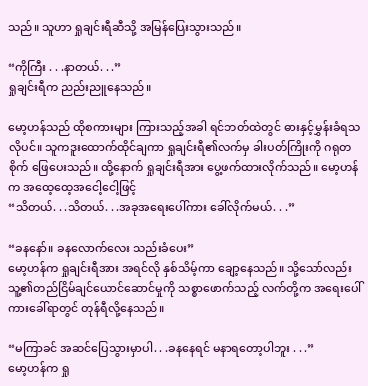သည်။ သူဟာ ရှုချင်းရီဆီသို့ အမြန်ပြေးသွားသည်။

“ကိုကြီး . . .နာတယ်. . .”
ရှုချင်းရီက ညည်းညူနေသည်။

မော့ဟန်သည် ထိုစကားများ ကြားသည့်အခါ ရင်ဘတ်ထဲတွင် ဓားနှင့်မွှန်းခံရသလိုပင်။ သူကဒူးထောက်ထိုင်ချကာ ရှုချင်းရီ၏လက်မှ ခါးပတ်ကြိုးကို ဂရုတစိုက် ဖြေပေးသည်။ ထို့နောက် ရှုချင်းရီအား ပွေ့ဖက်ထားလိုက်သည်။ မော့ဟန်က အထေ့ထေ့အငေါ့ငေါ့ဖြင့်
“သိတယ်. . .သိတယ်. . .အခုအရေးပေါ်ကား ခေါ်လိုက်မယ်. . .”

“ခနနော်။ ခနလောက်လေး သည်းခံပေး”
မော့ဟန်က ရှုချင်းရီအား အရင်လို နှစ်သိမ့်ကာ ချော့နေသည်။ သို့သော်လည်း သူ့၏တည်ငြိမ်ချင်ယောင်ဆောင်မှုကို သစ္စာဖောက်သည့် လက်တို့က အရေးပေါ်ကားခေါ်ရာတွင် တုန်ရီလို့နေသည်။

“မကြာခင် အဆင်ပြေသွားမှာပါ. . .ခနနေရင် မနာရတော့ပါဘူး . . .”
မော့ဟန်က ရှု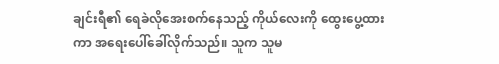ချင်းရီ၏ ရေခဲလိုအေးစက်နေသည့် ကိုယ်လေးကို ထွေးပွေ့ထားကာ အရေးပေါ်ခေါ်လိုက်သည်။ သူက သူမ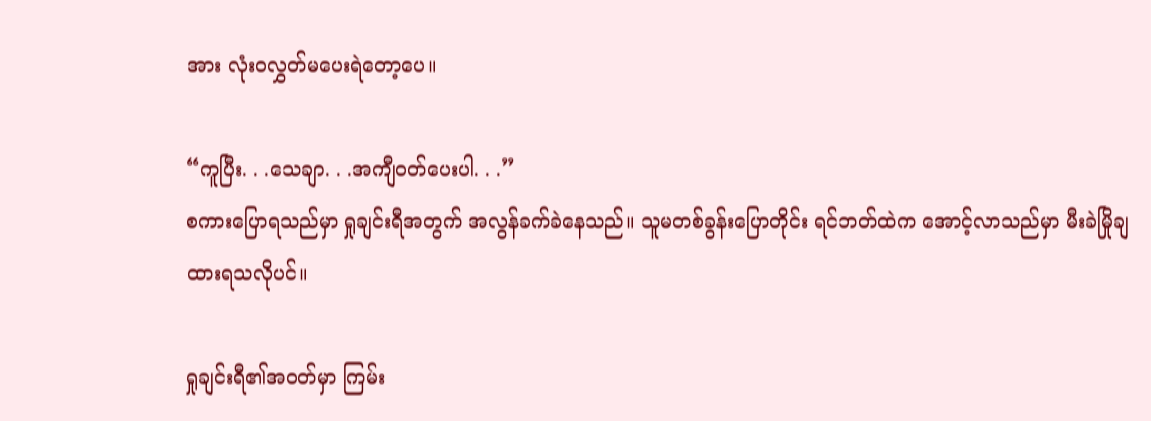အား လုံးဝလွှတ်မပေးရဲတော့ပေ။

“ကူပြီး. . .သေချာ. . .အကျီဝတ်ပေးပါ. . .”
စကားပြောရသည်မှာ ရှုချင်းရီအတွက် အလွန်ခက်ခဲနေသည်။ သူမတစ်ခွန်းပြောတိုင်း ရင်ဘတ်ထဲက အောင့်လာသည်မှာ မီးခဲမြိုချထားရသလိုပင်။

ရှုချင်းရီ၏အဝတ်မှာ ကြမ်း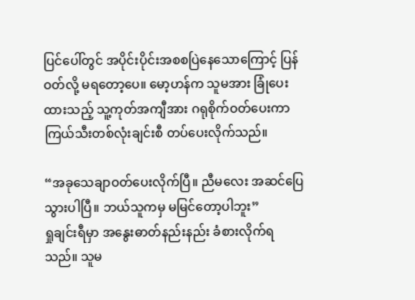ပြင်ပေါ်တွင် အပိုင်းပိုင်းအစစပြဲနေသောကြောင့် ပြန်ဝတ်လို့ မရတော့ပေ။ မော့ဟန်က သူမအား ခြုံပေးထားသည့် သူ့ကုတ်အကျီအား ဂရုစိုက်ဝတ်ပေးကာ ကြယ်သီးတစ်လုံးချင်းစီ တပ်ပေးလိုက်သည်။

“အခုသေချာဝတ်ပေးလိုက်ပြီ။ ညီမလေး အဆင်ပြေသွားပါပြီ။ ဘယ်သူကမှ မမြင်တော့ပါဘူး”
ရှုချင်းရီမှာ အနွေးဓာတ်နည်းနည်း ခံစားလိုက်ရသည်။ သူမ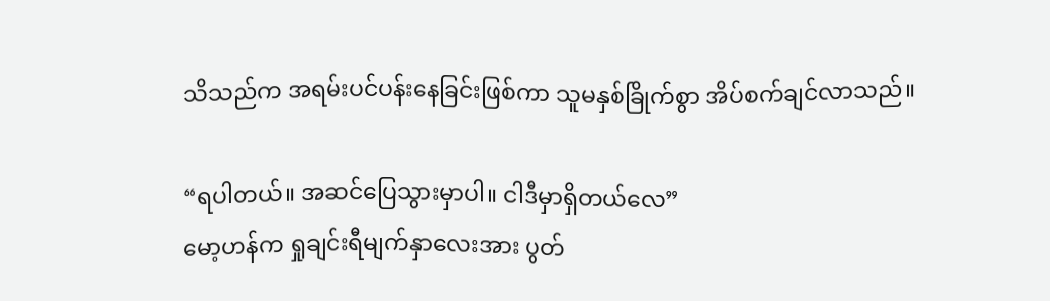သိသည်က အရမ်းပင်ပန်းနေခြင်းဖြစ်ကာ သူမနှစ်ခြိုက်စွာ အိပ်စက်ချင်လာသည်။

“ရပါတယ်။ အဆင်ပြေသွားမှာပါ။ ငါဒီမှာရှိတယ်လေ”
မော့ဟန်က ရှုချင်းရီမျက်နှာလေးအား ပွတ်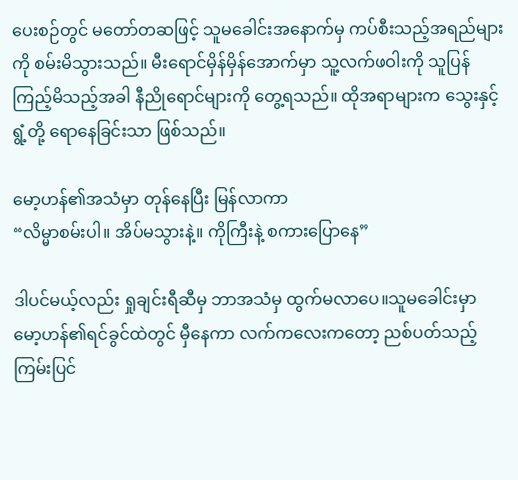ပေးစဉ်တွင် မတော်တဆဖြင့် သူမခေါင်းအနောက်မှ ကပ်စီးသည့်အရည်များကို စမ်းမိသွားသည်။ မီးရောင်မှိန်မှိန်အောက်မှာ သူ့လက်ဖဝါးကို သူပြန်ကြည့်မိသည့်အခါ နီညိုရောင်များကို တွေ့ရသည်။ ထိုအရာများက သွေးနှင့် ရွံ့တို့ ရောနေခြင်းသာ ဖြစ်သည်။

မော့ဟန်၏အသံမှာ တုန်နေပြီး မြန်လာကာ
“လိမ္မာစမ်းပါ။ အိပ်မသွားနဲ့။ ကိုကြီးနဲ့ စကားပြောနေ”

ဒါပင်မယ့်လည်း ရှုချင်းရီဆီမှ ဘာအသံမှ ထွက်မလာပေ။သူမခေါင်းမှာ မော့ဟန်၏ရင်ခွင်ထဲတွင် မှီနေကာ လက်ကလေးကတော့ ညစ်ပတ်သည့် ကြမ်းပြင်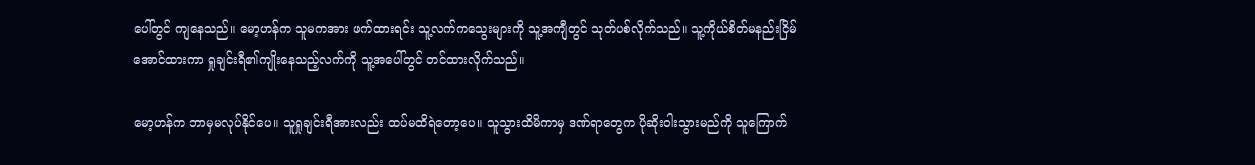ပေါ်တွင် ကျနေသည်။ မော့ဟန်က သူမကအား ဖက်ထားရင်း သူ့လက်ကသွေးများကို သူ့အကျီတွင် သုတ်ပစ်လိုက်သည်။ သူ့ကိုယ်စိတ်မနည်းငြိမ်အောင်ထားကာ ရှုချင်းရီ၏ကျိုးနေသည့်လက်ကို သူ့အပေါ်တွင် တင်ထားလိုက်သည်။

မော့ဟန်က ဘာမှမလုပ်နိုင်ပေ။ သူရှုချင်းရီအားလည်း ထပ်မထိရဲတော့ပေ။ သူသွားထိမိကာမှ ဒဏ်ရာတွေက ပိုဆိုးဝါးသွားမည်ကို သူကြောက်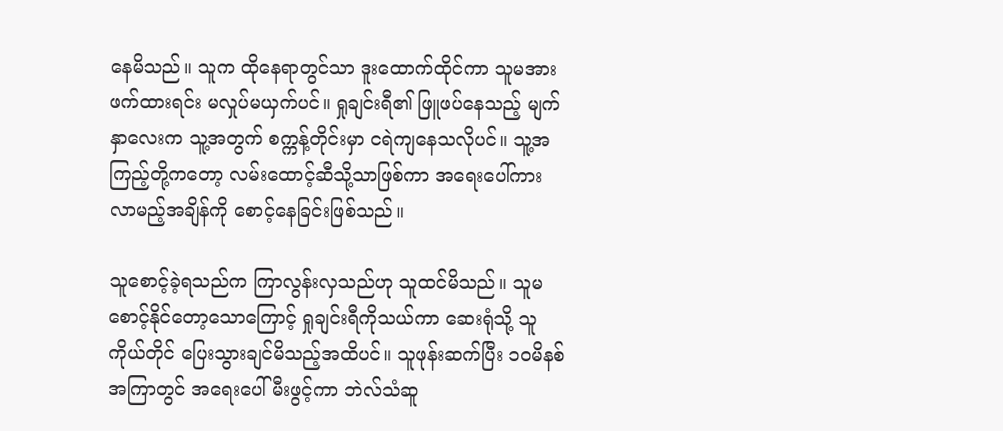နေမိသည်။ သူက ထိုနေရာတွင်သာ ဒူးထောက်ထိုင်ကာ သူမအားဖက်ထားရင်း မလှုပ်မယှက်ပင်။ ရှုချင်းရီ၏ ဖြူဖပ်နေသည့် မျက်နှာလေးက သူ့အတွက် စက္ကန့်တိုင်းမှာ ငရဲကျနေသလိုပင်။ သူ့အကြည့်တို့ကတော့ လမ်းထောင့်ဆီသို့သာဖြစ်ကာ အရေးပေါ်ကား လာမည့်အချိန်ကို စောင့်နေခြင်းဖြစ်သည်။

သူစောင့်ခဲ့ရသည်က ကြာလွန်းလှသည်ဟု သူထင်မိသည်။ သူမစောင့်နိုင်တော့သောကြောင့် ရှုချင်းရီကိုသယ်ကာ ဆေးရုံသို့ သူကိုယ်တိုင် ပြေးသွားချင်မိသည့်အထိပင်။ သူဖုန်းဆက်ပြီး ၁၀မိနစ်အကြာတွင် အရေးပေါ်မီးဖွင့်ကာ ဘဲလ်သံဆူ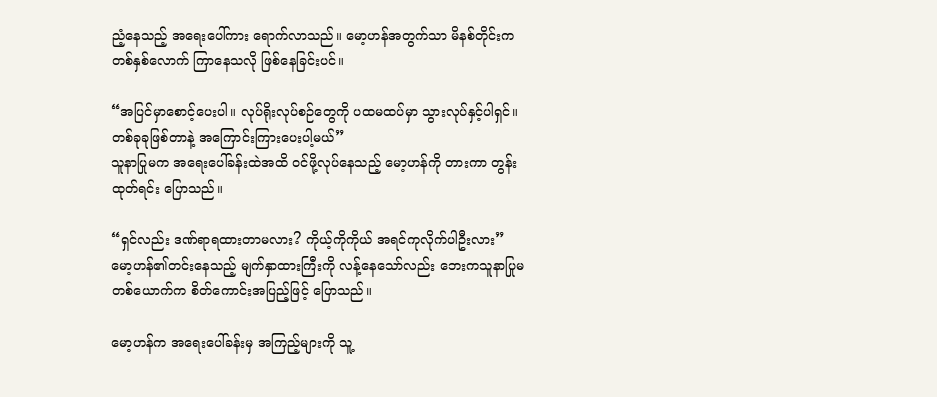ညံ့နေသည့် အရေးပေါ်ကား ရောက်လာသည်။ မော့ဟန်အတွက်သာ မိနစ်တိုင်းက တစ်နှစ်လောက် ကြာနေသလို ဖြစ်နေခြင်းပင်။

“အပြင်မှာစောင့်ပေးပါ။ လုပ်ရိုးလုပ်စဉ်တွေကို ပထမထပ်မှာ သွားလုပ်နှင့်ပါရှင်။ တစ်ခုခုဖြစ်တာနဲ့ အကြောင်းကြားပေးပါ့မယ်”
သူနာပြုမက အရေးပေါ်ခန်းထဲအထိ ဝင်ဖို့လုပ်နေသည့် မော့ဟန်ကို တားကာ တွန်းထုတ်ရင်း ပြောသည်။

“ရှင်လည်း ဒဏ်ရာရထားတာမလား? ကိုယ့်ကိုကိုယ် အရင်ကုလိုက်ပါဦးလား”
မော့ဟန်၏တင်းနေသည့် မျက်နှာထားကြီးကို လန့်နေသော်လည်း ဘေးကသူနာပြုမတစ်ယောက်က စိတ်ကောင်းအပြည့်ဖြင့် ပြောသည်။

မော့ဟန်က အရေးပေါ်ခန်းမှ အကြည့်များကို သူ့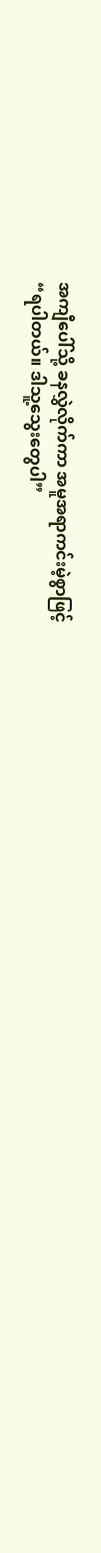အကျီပေါ်သို့ ခနလွှဲလိုက်ကာ အမူအရာကင်းမဲ့စွာဖြင့်
“ရပါတယ်။ ဒါသူ့သွေးတွေပါ”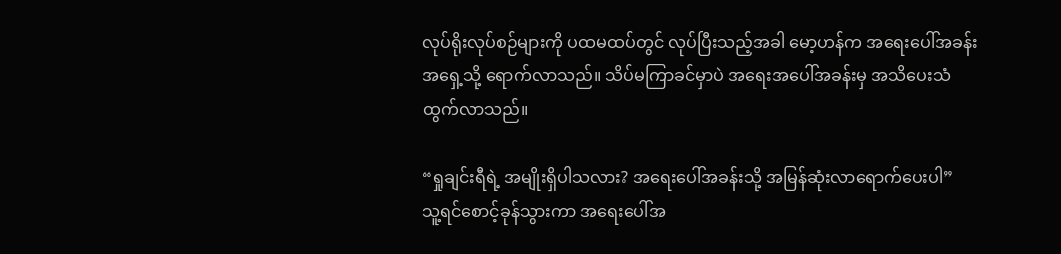လုပ်ရိုးလုပ်စဉ်များကို ပထမထပ်တွင် လုပ်ပြီးသည့်အခါ မော့ဟန်က အရေးပေါ်အခန်းအရှေ့သို့ ရောက်လာသည်။ သိပ်မကြာခင်မှာပဲ အရေးအပေါ်အခန်းမှ အသိပေးသံထွက်လာသည်။

“ရှုချင်းရီရဲ့ အမျိုးရှိပါသလား? အရေးပေါ်အခန်းသို့ အမြန်ဆုံးလာရောက်ပေးပါ”
သူ့ရင်စောင့်ခုန်သွားကာ အရေးပေါ်အ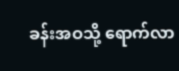ခန်းအဝသို့ ရောက်လာ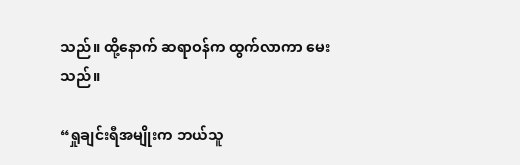သည်။ ထို့နောက် ဆရာဝန်က ထွက်လာကာ မေးသည်။

“ရှုချင်းရီအမျိုးက ဘယ်သူ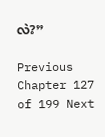လဲ?”

Previous Chapter 127 of 199 Next